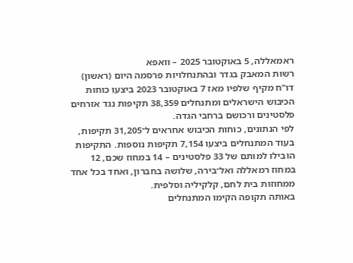ראמאללה, 5 באוקטובר 2025 – וואפא
רשות המאבק בגדר ובהתנחלויות פרסמה היום (ראשון) דו"ח מקיף שלפיו מאז 7 באוקטובר 2023 ביצעו כוחות הכיבוש הישראלים ומתנחלים 38,359 תקיפות נגד אזרחים פלסטינים ורכושם ברחבי הגדה.
לפי הנתונים, כוחות הכיבוש אחראים ל־31,205 תקיפות, בעוד המתנחלים ביצעו 7,154 תקיפות נוספות. התקיפות הובילו למותם של 33 פלסטינים – 14 במחוז שכם, 12 במחוז רמאללה ואל־בירה, שלושה בחברון, ואחד בכל אחד ממחוזות בית לחם, קלקיליה וסלפית.
באותה תקופה הקימו המתנחלים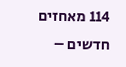114 מאחזים חדשים –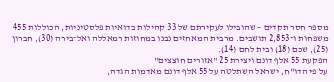מספר חסר תקדים – שהובילו לעקירתם של 33 קהילות בדואיות פלסטיניות, הכוללות 455 משפחות ו־2,853 תושבים. מרבית המאחזים נבנו במחוזות רמאללה ואל־בירה (30), חברון (25), שכם (18) ובית לחם (14).
הפקעת 55 אלף דונם ויצירת 25 "אזורים חוצצים"
על פי הדו"ח, ישראל השתלטה על 55 אלף דונם מאדמות הגדה,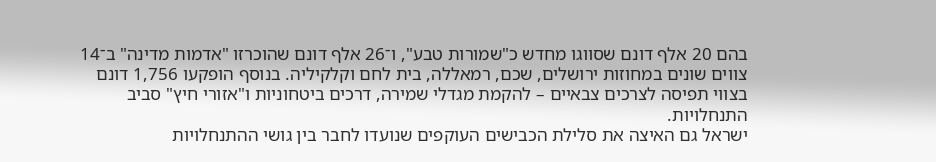בהם 20 אלף דונם שסווגו מחדש כ"שמורות טבע", ו־26 אלף דונם שהוכרזו "אדמות מדינה" ב־14 צווים שונים במחוזות ירושלים, שכם, רמאללה, בית לחם וקלקיליה. בנוסף הופקעו 1,756 דונם בצווי תפיסה לצרכים צבאיים – להקמת מגדלי שמירה, דרכים ביטחוניות ו"אזורי חיץ" סביב התנחלויות.
ישראל גם האיצה את סלילת הכבישים העוקפים שנועדו לחבר בין גושי ההתנחלויות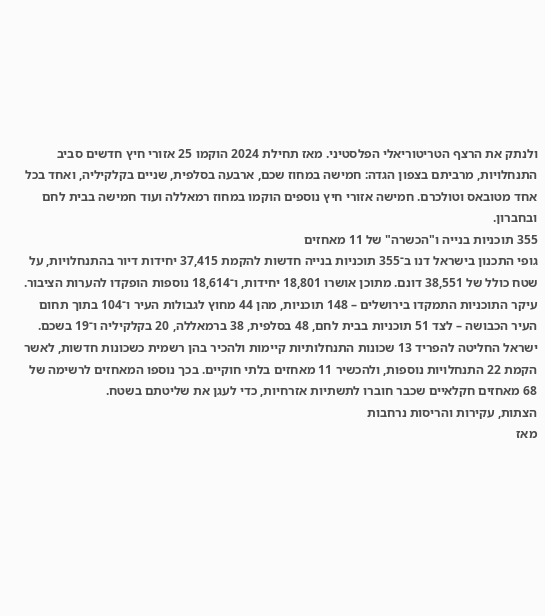ולנתק את הרצף הטריטוריאלי הפלסטיני. מאז תחילת 2024 הוקמו 25 אזורי חיץ חדשים סביב התנחלויות, מרביתם בצפון הגדה: חמישה במחוז שכם, ארבעה בסלפית, שניים בקלקיליה, ואחד בכל אחד מטובאס וטולכרם. חמישה אזורי חיץ נוספים הוקמו במחוז רמאללה ועוד חמישה בבית לחם ובחברון.
355 תוכניות בנייה ו"הכשרה" של 11 מאחזים
גופי התכנון בישראל דנו ב־355 תוכניות בנייה חדשות להקמת 37,415 יחידות דיור בהתנחלויות, על שטח כולל של 38,551 דונם. מתוכן אושרו 18,801 יחידות, ו־18,614 נוספות הופקדו להערות הציבור.
עיקר התוכניות התמקדו בירושלים – 148 תוכניות, מהן 44 מחוץ לגבולות העיר ו־104 בתוך תחום העיר הכבושה – לצד 51 תוכניות בבית לחם, 48 בסלפית, 38 ברמאללה, 20 בקלקיליה ו־19 בשכם.
ישראל החליטה להפריד 13 שכונות התנחלותיות קיימות ולהכיר בהן רשמית כשכונות חדשות, לאשר הקמת 22 התנחלויות נוספות, ולהכשיר 11 מאחזים בלתי חוקיים. בכך נוספו המאחזים לרשימה של 68 מאחזים חקלאיים שכבר חוברו לתשתיות אזרחיות, כדי לעגן את שליטתם בשטח.
הצתות, עקירות והריסות נרחבות
מאז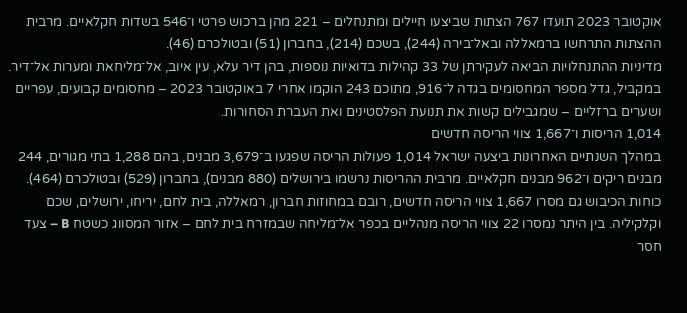אוקטובר 2023 תועדו 767 הצתות שביצעו חיילים ומתנחלים – 221 מהן ברכוש פרטי ו־546 בשדות חקלאיים. מרבית ההצתות התרחשו ברמאללה ובאל־בירה (244), בשכם (214), בחברון (51) ובטולכרם (46).
מדיניות ההתנחלויות הביאה לעקירתן של 33 קהילות בדואיות נוספות, בהן דיר עלא, עין איוב, אל־מליחאת ומערות אל־דיר.
במקביל, גדל מספר המחסומים בגדה ל־916, מתוכם 243 הוקמו אחרי 7 באוקטובר 2023 – מחסומים קבועים, עפריים ושערים ברזליים – שמגבילים קשות את תנועת הפלסטינים ואת העברת הסחורות.
1,014 הריסות ו־1,667 צווי הריסה חדשים
במהלך השנתיים האחרונות ביצעה ישראל 1,014 פעולות הריסה שפגעו ב־3,679 מבנים, בהם 1,288 בתי מגורים, 244 מבנים ריקים ו־962 מבנים חקלאיים. מרבית ההריסות נרשמו בירושלים (880 מבנים), בחברון (529) ובטולכרם (464).
כוחות הכיבוש גם מסרו 1,667 צווי הריסה חדשים, רובם במחוזות חברון, רמאללה, בית לחם, יריחו, ירושלים, שכם וקלקיליה. בין היתר נמסרו 22 צווי הריסה מנהליים בכפר אל־מליחה שבמזרח בית לחם – אזור המסווג כשטח B – צעד חסר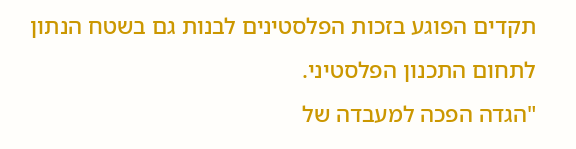תקדים הפוגע בזכות הפלסטינים לבנות גם בשטח הנתון לתחום התכנון הפלסטיני.
"הגדה הפכה למעבדה של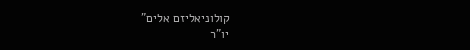קולוניאליזם אלים"
יו"ר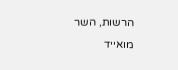הרשות, השר מואייד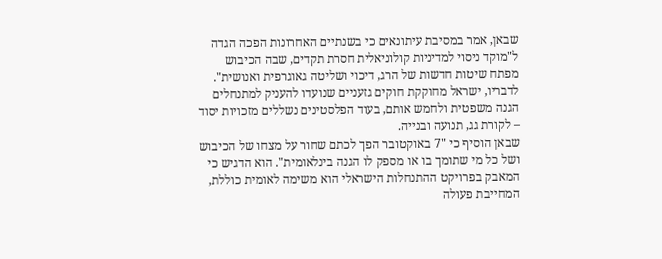שבאן, אמר במסיבת עיתונאים כי בשנתיים האחרונות הפכה הגדה ל"מוקד ניסוי למדיניות קולוניאלית חסרת תקדים, שבה הכיבוש מפתח שיטות חדשות של הרג, דיכוי ושליטה גאוגרפית ואנושית". לדבריו, ישראל מחוקקת חוקים גזעניים שנועדו להעניק למתנחלים הגנה משפטית ולחמש אותם, בעוד הפלסטינים נשללים מזכויות יסוד – לקורת גג, תנועה ובנייה.
שבאן הוסיף כי "7 באוקטובר הפך לכתם שחור על מצחו של הכיבוש ושל כל מי שתומך בו או מספק לו הגנה בינלאומית". הוא הדגיש כי המאבק בפרויקט ההתנחלות הישראלי הוא משימה לאומית כוללת, המחייבת פעולה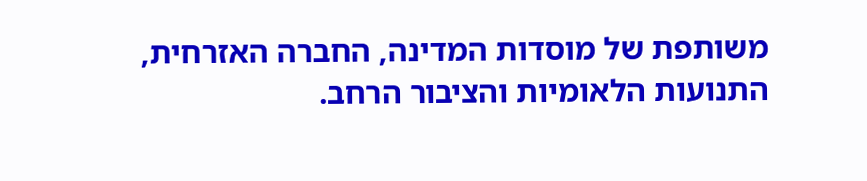משותפת של מוסדות המדינה, החברה האזרחית, התנועות הלאומיות והציבור הרחב.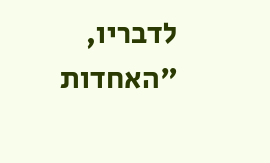לדבריו, "האחדות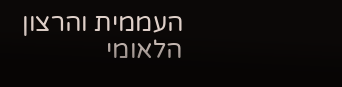העממית והרצון הלאומי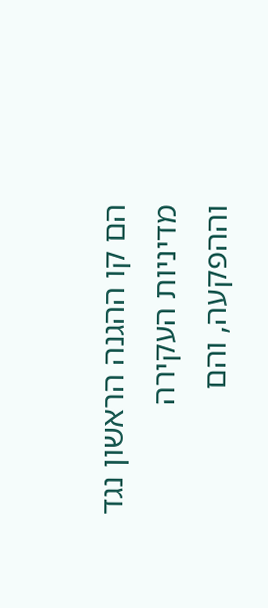הם קו ההגנה הראשון נגד מדיניות העקירה וההפקעה, והם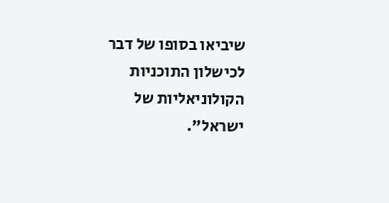שיביאו בסופו של דבר לכישלון התוכניות הקולוניאליות של ישראל".